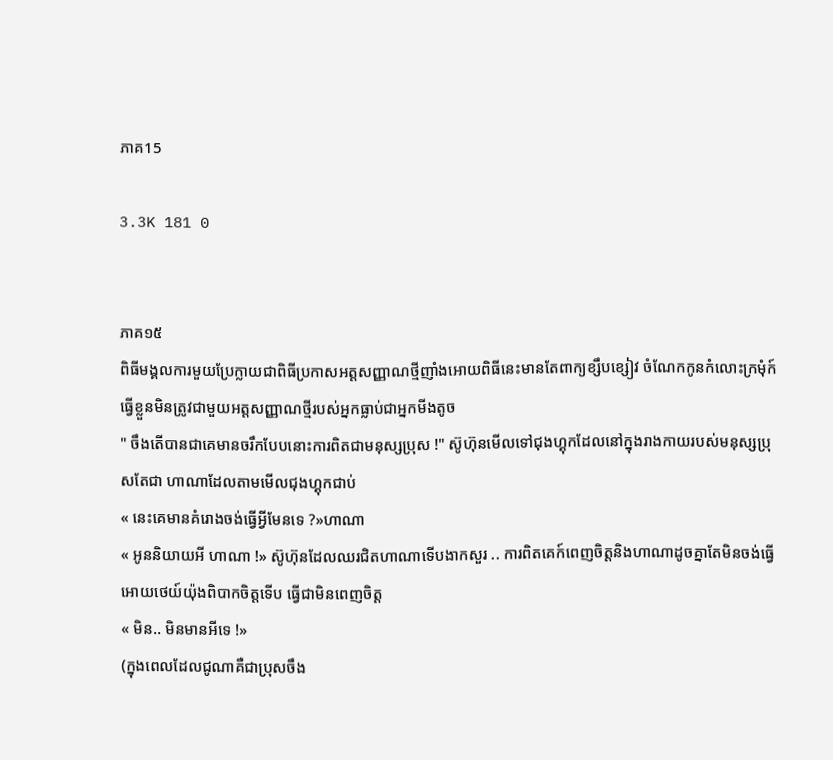ភាគ15

3.3K 181 0


ភាគ១៥
ពិធីមង្គលការមួយប្រែក្លាយជាពិធីប្រកាសអត្តសញ្ញាណថ្មីញាំងអោយពិធីនេះមានតែពាក្យខ្សឹបខ្សៀវ ចំណែកកូនកំលោះក្រមុំក៍ធ្វើខ្លួនមិនត្រូវជាមួយអត្តសញ្ញាណថ្មីរបស់អ្នកធ្លាប់ជាអ្នកមីងតូច
" ចឹងតើបានជាគេមានចរឹកបែបនោះការពិតជាមនុស្សប្រុស !" ស៊ូហ៊ុនមើលទៅជុងហ្គុកដែលនៅក្នុងរាងកាយរបស់មនុស្សប្រុសតែជា ហាណាដែលតាមមើលជុងហ្គុកជាប់
« នេះគេមានគំរោងចង់ធ្វើអ្វីមែនទេ ?»ហាណា
« អូននិយាយអី ហាណា !» ស៊ូហ៊ុនដែលឈរជិតហាណាទើបងាកសួរ .. ការពិតគេក៍ពេញចិត្តនិងហាណាដូចគ្នាតែមិនចង់ធ្វើអោយថេយ៍យ៉ុងពិបាកចិត្តទើប ធ្វើជាមិនពេញចិត្ត
« មិន.. មិនមានអីទេ !»
(ក្នុងពេលដែលជូណាគឺជាបុ្រសចឹង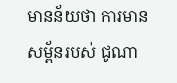មានន័យថា ការមានសម្ព័នរបស់ ជូណា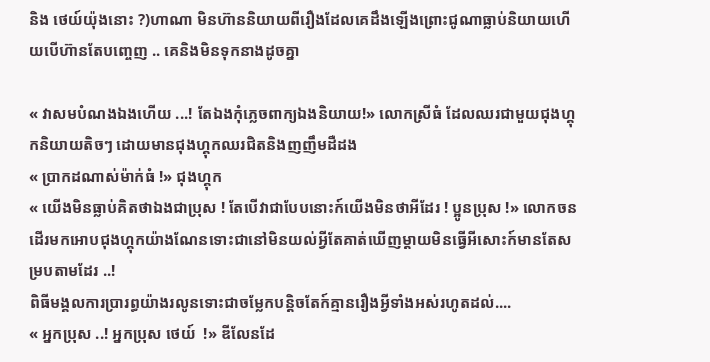និង ថេយ៍យ៉ុងនោះ ?)ហាណា មិនហ៊ាននិយាយពីរឿងដែលគេដឹងឡើងព្រោះជូណាធ្លាប់និយាយហើយបើហ៊ានតែបញ្ចេញ .. គេនិងមិនទុកនាងដូចគ្នា

« វាសមបំណងឯងហើយ ...! តែឯងកុំភ្លេចពាក្យឯងនិយាយ!» លោកស្រីធំ ដែលឈរជាមួយជុងហ្គុកនិយាយតិចៗ ដោយមានជុងហ្គុកឈរជិតនិងញញឹមដឺដង
« ប្រាកដណាស់ម៉ាក់ធំ !» ជុងហ្គុក
« យើងមិនធ្លាប់គិតថាឯងជាប្រុស ! តែបើវាជាបែបនោះក៍យើងមិនថាអីដែរ ! ប្អូនប្រុស !» លោកចនដើរមកអោបជុងហ្គុកយ៉ាងណែនទោះជានៅមិនយល់អ្វីតែគាត់ឃើញម្តាយមិនធ្វើអីសោះក៍មានតែសម្របតាមដែរ ..!
ពិធីមង្គលការប្រារព្ធយ៉ាងរលូនទោះជាចម្លែកបន្តិចតែក៍គ្មានរឿងអ្វីទាំងអស់រហូតដល់....
« អ្នកប្រុស ..! អ្នកប្រុស ថេយ៍  !» ឌីលែនដែ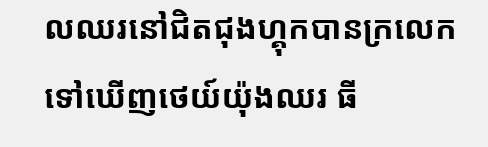លឈរនៅជិតជុងហ្គុកបានក្រលេកទៅឃើញថេយ៍យ៉ុងឈរ ធី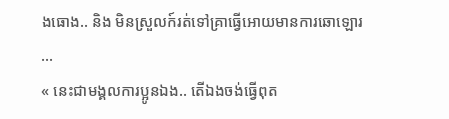ងធោង.. និង មិនស្រួលក៍រត់ទៅគ្រាធ្វើអោយមានការឆោឡោរ ...
« នេះជាមង្គលការប្អូនឯង.. តើឯងចង់ធ្វើពុត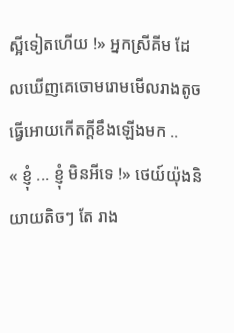ស្អីទៀតហើយ !» អ្នកស្រីគីម ដែលឃើញគេចោមរោមមើលរាងតូចធ្វើអោយកើតក្តីខឹងឡើងមក ..
« ខ្ញុំ ... ខ្ញុំ មិនអីទេ !» ថេយ៍យ៉ុងនិយាយតិចៗ តែ រាង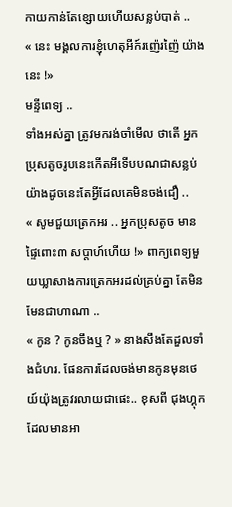កាយកាន់តែខ្សោយហើយសន្លប់បាត់ ..
« នេះ មង្គលការខ្ញុំហេតុអីក៍រញ៉េរញ៉ៃ យ៉ាងនេះ !»
មន្ទីពេទ្យ ..
ទាំងអស់គ្នា ត្រូវមករង់ចាំមើល ថាតើ អ្នកប្រុសតូចរូបនេះកើតអីទើបបណជាសន្លប់យ៉ាងដូចនេះតែអ្វីដែលគេមិនចង់ជឿ ..
« សូមជួយត្រេកអរ .. អ្នកប្រុសតូច មានផ្ទៃពោះ៣ សប្តាហ៍ហើយ !» ពាក្យពេទ្យមួយឃ្លាសាងការត្រេកអរដល់គ្រប់គ្នា តែមិនមែនជាហាណា ..
« កូន ? កូនចឹងឬ ? » នាងសឹងតែដួលទាំងជំហរ. ផែនការដែលចង់មានកូនមុនថេយ៍យ៉ុងត្រូវរលាយជាផេះ.. ខុសពី ជុងហ្គុកដែលមានអា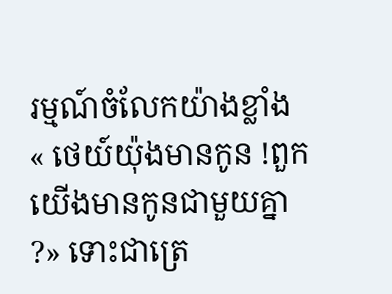រម្មណ៍ចំលែកយ៉ាងខ្លាំង
« ថេយ៍យ៉ុងមានកូន !ពួកយើងមានកូនជាមួយគ្នា ?» ទោះជាត្រេ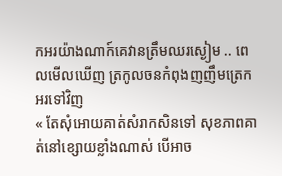កអរយ៉ាងណាក៍គេវានត្រឹមឈរស្ងៀម .. ពេលមើលឃើញ ត្រកូលចនកំពុងញញឹមត្រេកអរទៅវិញ
« តែសុំអោយគាត់សំរាកសិនទៅ សុខភាពគាត់នៅខ្សោយខ្លាំងណាស់ បើអាច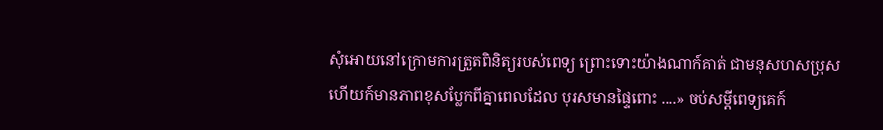សុំអោយនៅក្រោមការត្រួតពិនិត្យរបស់ពេទ្យ ព្រោះទោះយ៉ាងណាក៍គាត់ ជាមនុសហសប្រុស ហើយក៍មានភាពខុសប្លែកពីគ្នាពេលដែល បុរសមានផ្ទៃពោះ ....» ចប់សម្តីពេទ្យគេក៍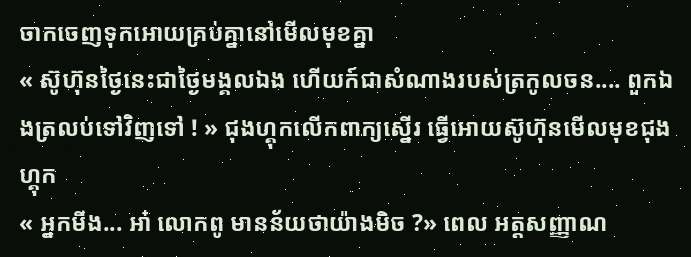ចាកចេញទុកអោយគ្រប់គ្នានៅមើលមុខគ្នា
« ស៊ូហ៊ុនថ្ងៃនេះជាថ្ងៃមង្គលឯង ហើយក៍ជាសំណាងរបស់ត្រកូលចន.... ពួកឯងត្រលប់ទៅវិញទៅ ! » ជុងហ្គុកលើកពាក្យស្នើរ ធ្វើអោយស៊ូហ៊ុនមើលមុខជុងហ្គុក
« អ្នកមីង... អា៎ លោកពូ មានន័យថាយ៉ាងមិច ?» ពេល អត្តសញ្ញាណ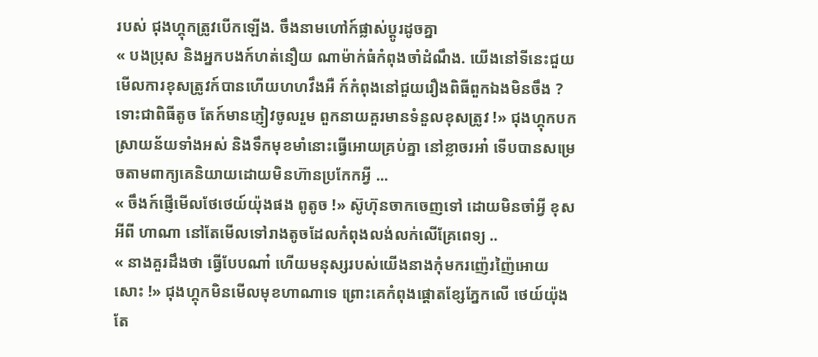របស់ ជុងហ្គុកត្រូវបើកឡើង. ចឹងនាមហៅក៍ផ្លាស់ប្តូរដូចគ្នា
« បងប្រុស និងអ្នកបងក៍ហត់នឿយ ណាម៉ាក់ធំកំពុងចាំដំណឹង. យើងនៅទីនេះជួយមើលការខុសត្រូវក៍បានហើយហហវឹងអឺ ក៍កំពុងនៅជួយរឿងពិធីពួកឯងមិនចឹង ? ទោះជាពិធីតូច តែក៍មានភ្ញៀវចូលរួម ពួកនាយគួរមានទំនួលខុសត្រូវ !» ជុងហ្គុកបកស្រាយន័យទាំងអស់ និងទឹកមុខមាំនោះធ្វើអោយគ្រប់គ្នា នៅខ្លាចរអា៎ ទើបបានសម្រេចតាមពាក្យគេនិយាយដោយមិនហ៊ានប្រកែកអ្វី ...
« ចឹងក៍ផ្ញើមើលថែថេយ៍យ៉ុងផង ពូតូច !» ស៊ូហ៊ុនចាកចេញទៅ ដោយមិនចាំអ្វី ខុសអីពី ហាណា នៅតែមើលទៅរាងតូចដែលកំពុងលង់លក់លើគ្រែពេទ្យ ..
« នាងគួរដឹងថា ធ្វើបែបណា៎ ហើយមនុស្សរបស់យើងនាងកុំមករញ៉េរញ៉ៃអោយសោះ !» ជុងហ្គុកមិនមើលមុខហាណាទេ ព្រោះគេកំពុងផ្តោតខ្សែភ្នែកលើ ថេយ៍យ៉ុងតែ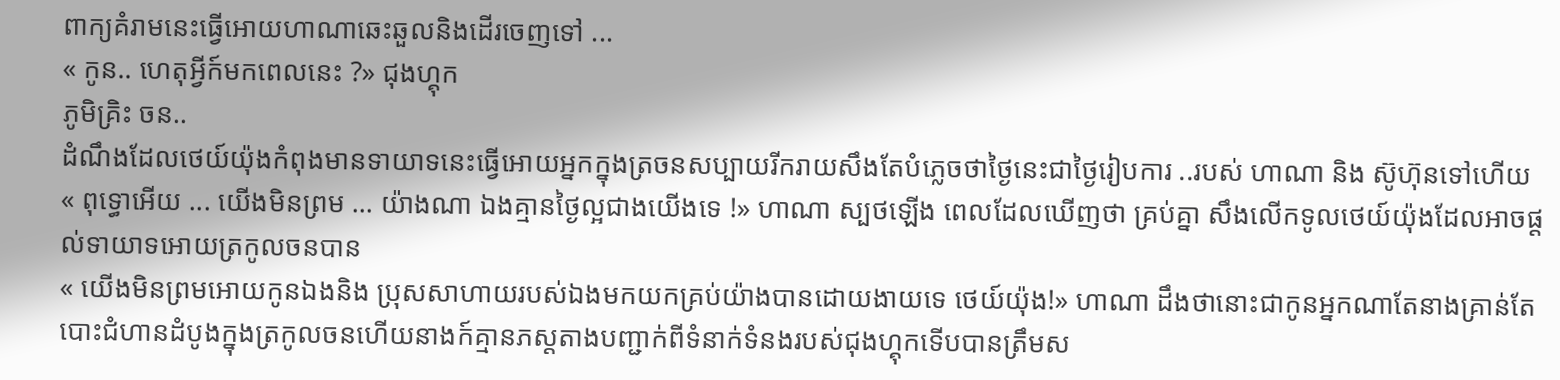ពាក្យគំរាមនេះធ្វើអោយហាណាឆេះឆួលនិងដើរចេញទៅ ...
« កូន.. ហេតុអ្វីក៍មកពេលនេះ ?» ជុងហ្គុក
ភូមិគ្រិះ ចន..
ដំណឹងដែលថេយ៍យ៉ុងកំពុងមានទាយាទនេះធ្វើអោយអ្នកក្នុងត្រចនសប្បាយរីករាយសឹងតែបំភ្លេចថាថ្ងៃនេះជាថ្ងៃរៀបការ ..របស់ ហាណា និង ស៊ូហ៊ុនទៅហើយ
« ពុទ្ធោអើយ ... យើងមិនព្រម ... យ៉ាងណា ឯងគ្មានថ្ងៃល្អជាងយើងទេ !» ហាណា ស្បថឡើង ពេលដែលឃើញថា គ្រប់គ្នា សឹងលើកទូលថេយ៍យ៉ុងដែលអាចផ្តល់ទាយាទអោយត្រកូលចនបាន
« យើងមិនព្រមអោយកូនឯងនិង ប្រុសសាហាយរបស់ឯងមកយកគ្រប់យ៉ាងបានដោយងាយទេ ថេយ៍យ៉ុង!» ហាណា ដឹងថានោះជាកូនអ្នកណាតែនាងគ្រាន់តែបោះជំហានដំបូងក្នុងត្រកូលចនហើយនាងក៍គ្មានភស្តតាងបញ្ជាក់ពីទំនាក់ទំនងរបស់ជុងហ្គុកទើបបានត្រឹមស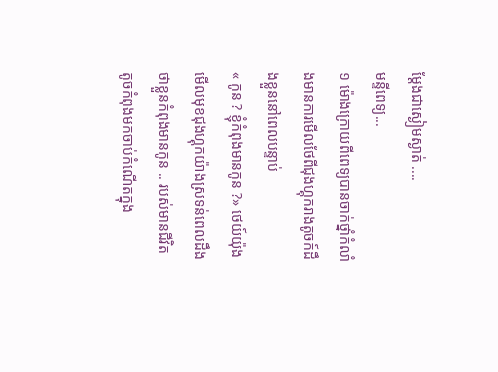ម្តែងជាស្ងៀមស្ងាត់ ....
មន្ទីពេទ្យ...
១ ម៉ោងក្រោយពីពេទ្យបានចាក់ថ្នាំកំលាំងមានការមើលថែពីជុងហ្គុករាងតូចក៍ដឹងខ្លួននៅពេលបន្ទាប់
« កូន ? ខ្ញុំកំពុងមានកូន ?» ថេយ៍យ៉ុងមើលមុខជុងហ្គុកយ៉ាងស្រទន់ពេលដឹងថាខ្លួនកំពុងមានកូន .. របស់មានជីវិតតូចកំពុងមកចាប់កំណើតក្នុង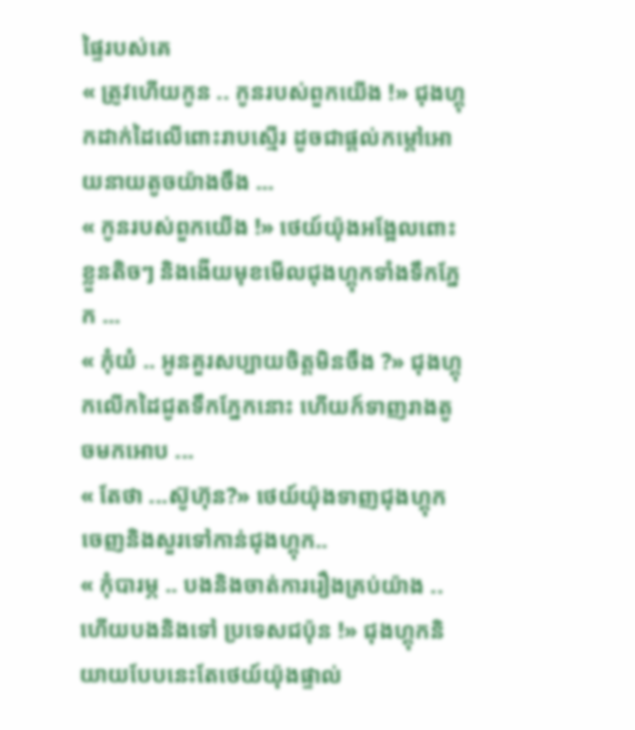ផ្ទៃរបស់គេ
« ត្រូវហើយកូន .. កូនរបស់ពួកយើង !» ជុងហ្គុកដាក់ដៃលើពោះរាបស្មើរ ដូចជាផ្តល់កម្តៅអោយនាយតូចយ៉ាងចឹង ...
« កូនរបស់ពួកយើង !» ថេយ៍យ៉ុងអង្អែលពោះខ្លួនតិចៗ និងងើយមុខមើលជុងហ្គុកទាំងទឹកភ្នែក ...
« កុំយំ .. អូនគួរសប្បាយចិត្តមិនចឹង ?» ជុងហ្គុកលើកដៃជូតទឹកភ្នែកនោះ ហើយក៍ទាញរាងតូចមកអោប ...
« តែថា ...ស៊ូហ៊ុន?» ថេយ៍យ៉ុងទាញជុងហ្គុកចេញនិងសួរទៅកាន់ជុងហ្គុក..
« កុំបារម្ភ .. បងនិងចាត់ការរឿងគ្រប់យ៉ាង .. ហើយបងនិងទៅ ប្រទេសជប៉ុន !» ជុងហ្គុកនិយាយបែបនេះតែថេយ៍យ៉ុងផ្ទាល់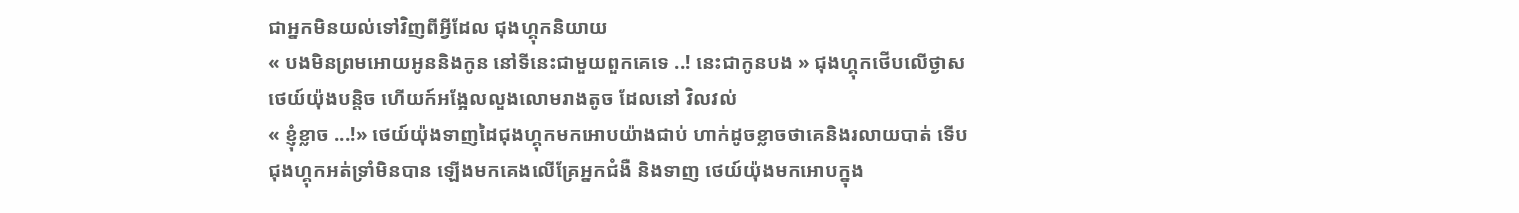ជាអ្នកមិនយល់ទៅវិញពីអ្វីដែល ជុងហ្គុកនិយាយ
« បងមិនព្រមអោយអូននិងកូន នៅទីនេះជាមួយពួកគេទេ ..! នេះជាកូនបង » ជុងហ្គុកថើបលើថ្ងាស ថេយ៍យ៉ុងបន្តិច ហើយក៍អង្អែលលួងលោមរាងតូច ដែលនៅ វិលវល់
« ខ្ញុំខ្លាច ...!» ថេយ៍យ៉ុងទាញដៃជុងហ្គុកមកអោបយ៉ាងជាប់ ហាក់ដូចខ្លាចថាគេនិងរលាយបាត់ ទើបជុងហ្គុកអត់ទ្រាំមិនបាន ឡើងមកគេងលើគ្រែអ្នកជំងឺ និងទាញ ថេយ៍យ៉ុងមកអោបក្នុង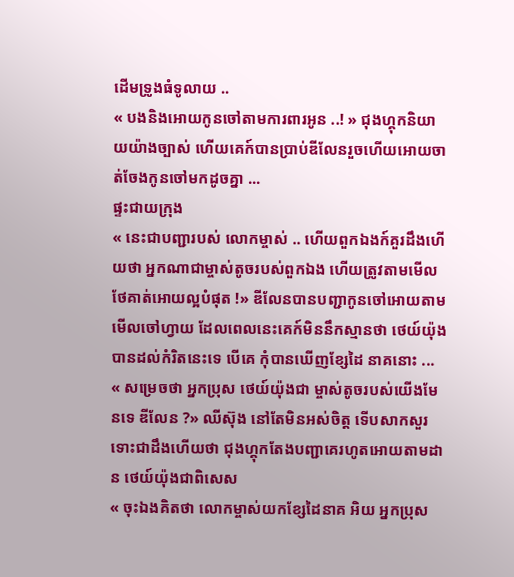ដើមទ្រូងធំទូលាយ ..
« បងនិងអោយកូនចៅតាមការពារអូន ..! » ជុងហ្គុកនិយាយយ៉ាងច្បាស់ ហើយគេក៍បានប្រាប់ឌីលែនរួចហើយអោយចាត់ចែងកូនចៅមកដូចគ្នា ...
ផ្ទះជាយក្រុង
« នេះជាបញ្ជារបស់ លោកម្ចាស់ .. ហើយពួកឯងក៍គួរដឹងហើយថា អ្នកណាជាម្ចាស់តូចរបស់ពួកឯង ហើយត្រូវតាមមើលថែគាត់អោយល្អបំផុត !» ឌីលែនបានបញ្ជាកូនចៅអោយតាមមើលចៅហ្វាយ ដែលពេលនេះគេក៍មិននឹកស្មានថា ថេយ៍យ៉ុងបានដល់កំរិតនេះទេ បើគេ កុំបានឃើញខ្សែដៃ នាគនោះ ...
« សម្រេចថា អ្នកប្រុស ថេយ៍យ៉ុងជា ម្ចាស់តូចរបស់យើងមែនទេ ឌីលែន ?» ឈីស៊ុង នៅតែមិនអស់ចិត្ត ទើបសាកសួរ ទោះជាដឹងហើយថា ជុងហ្គុកតែងបញ្ជាគេរហូតអោយតាមដាន ថេយ៍យ៉ុងជាពិសេស
« ចុះឯងគិតថា លោកម្ចាស់យកខ្សែដៃនាគ អិយ អ្នកប្រុស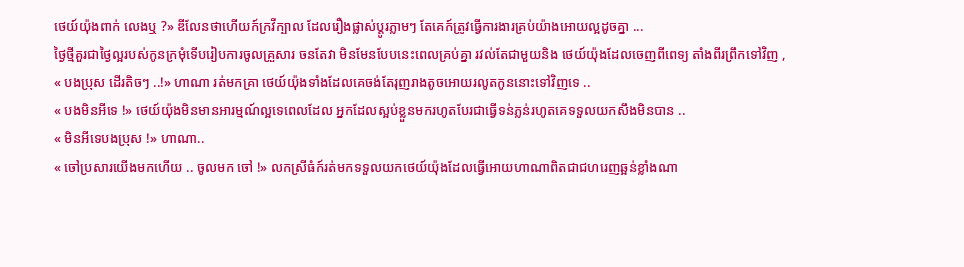ថេយ៍យ៉ុងពាក់ លេងឬ ?» ឌីលែនថាហើយក៍ក្រវីក្បាល ដែលរឿងផ្លាស់ប្តូរភ្លាមៗ តែគេក៍ត្រូវធ្វើការងារគ្រប់យ៉ាងអោយល្អដូចគ្នា ...
ថ្ងៃថ្មីគួរជាថ្ងៃល្អរបស់កូនក្រមុំទើបរៀបការចូលគ្រួសារ ចនតែវា មិនមែនបែបនេះពេលគ្រប់គ្នា រវល់តែជាមួយនិង ថេយ៍យ៉ុងដែលចេញពីពេទ្យ តាំងពីរព្រឹកទៅវិញ ,
« បងប្រុស ដើរតិចៗ ..!» ហាណា រត់មកគ្រា ថេយ៍យ៉ុងទាំងដែលគេចង់តែរុញរាងតូចអោយរលូតកូននោះទៅវិញទេ ..
« បងមិនអីទេ !» ថេយ៍យ៉ុងមិនមានអារម្មណ៍ល្អទេពេលដែល អ្នកដែលស្អប់ខ្លួនមករហូតបែរជាធ្វើទន់ភ្លន់រហូតគេទទួលយកសឹងមិនបាន ..
« មិនអីទេបងប្រុស !» ហាណា..
« ចៅប្រសារយើងមកហើយ .. ចូលមក ចៅ !» លកស្រីធំក៍រត់មកទទួលយកថេយ៍យ៉ុងដែលធ្វើអោយហាណាពិតជាជហរេញឆ្អន់ខ្លាំងណា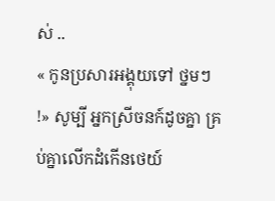ស់ ..
« កូនប្រសារអង្គុយទៅ ថ្នមៗ !» សូម្បី អ្នកស្រីចនក៍ដូចគ្នា គ្រប់គ្នាលើកដំកើនថេយ៍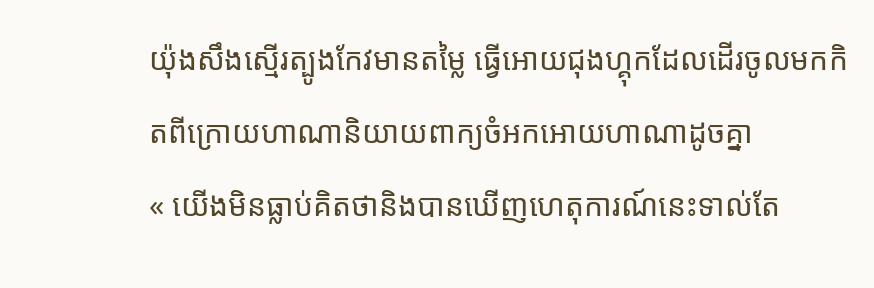យ៉ុងសឹងស្មើរត្បូងកែវមានតម្លៃ ធ្វើអោយជុងហ្គុកដែលដើរចូលមកកិតពីក្រោយហាណានិយាយពាក្យចំអកអោយហាណាដូចគ្នា
« យើងមិនធ្លាប់គិតថានិងបានឃើញហេតុការណ៍នេះទាល់តែ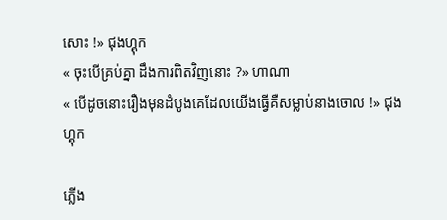សោះ !» ជុងហ្គុក
« ចុះបើគ្រប់គ្នា ដឹងការពិតវិញនោះ ?» ហាណា
« បើដូចនោះរឿងមុនដំបូងគេដែលយើងធ្វើគឺសម្លាប់នាងចោល !» ជុងហ្គុក

ភ្លើង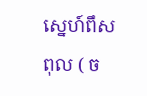ស្នេហ៍ពឹសពុល ( ច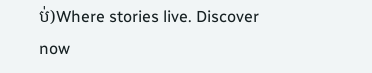ប់)Where stories live. Discover now